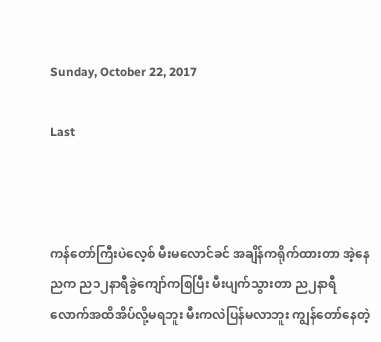Sunday, October 22, 2017

Last



ကန်တော်ကြီးပဲလေ့စ် မီးမလောင်ခင် အချိန်ကရိုက်ထားတာ အဲ့နေညက ည၁၂နာရီခွဲကျော်ကစြပြီး မီးပျက်သွားတာ ည၂နာရီလောက်အထိအိပ်လို့မရဘူး မီးကလဲပြန်မလာဘူး ကျွန်တော်နေတဲ့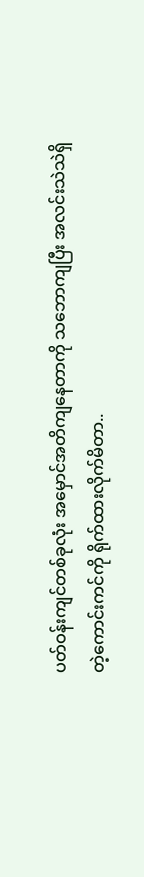ပတ်ဝန်းကျင်တစ်ခုလုံး အမှောင်အတိကျနေတာကို သဘောကျပြီး အလင်းသဲသဲရှိတဲ့ကောင်းကင်ကို ရိုက်ထားလိုက်မိတာ..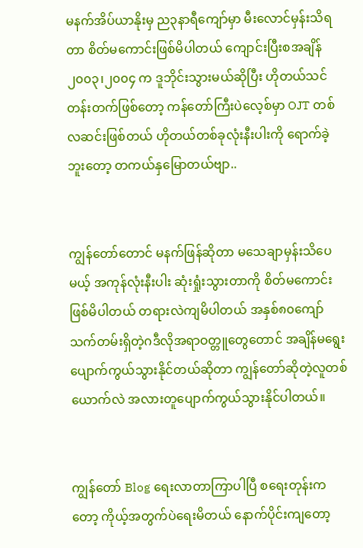မနက်အိပ်ယာနိုးမှ ည၃နာရီကျော်မှာ မီးလောင်မှန်းသိရတာ စိတ်မကောင်းဖြစ်မိပါတယ် ကျောင်းပြီးစအချိန် ၂၀၀၃၊၂၀၀၄ က ဒူဘိုင်းသွားမယ်ဆိုပြီး ဟိုတယ်သင်တန်းတက်ဖြစ်တော့ ကန်တော်ကြီးပဲလေ့စ်မှာ OJT တစ်လဆင်းဖြစ်တယ် ဟိုတယ်တစ်ခုလုံးနီးပါးကို ရောက်ခဲ့ဘူးတော့ တကယ်နှမြောတယ်ဗျာ..


ကျွန်တော်တောင် မနက်ဖြန်ဆိုတာ မသေချာမှန်းသိပေမယ့် အကုန်လုံးနီးပါး ဆုံးရှုံးသွားတာကို စိတ်မကောင်းဖြစ်မိပါတယ် တရားလဲကျမိပါတယ် အနှစ်၈၀ကျော်သက်တမ်းရှိတဲ့ဂဒီလိုအရာဝတ္တူတွေတောင် အချိန်မရွေးပျောက်ကွယ်သွားနိုင်တယ်ဆိုတာ ကျွန်တော်ဆိုတဲ့လူတစ်ယောက်လဲ အလားတူပျောက်ကွယ်သွားနိုင်ပါတယ်။


ကျွန်တော် Blog ရေးလာတာကြာပါပြီ စရေးတုန်းကတော့ ကိုယ့်အတွက်ပဲရေးမိတယ် နောက်ပိုင်းကျတော့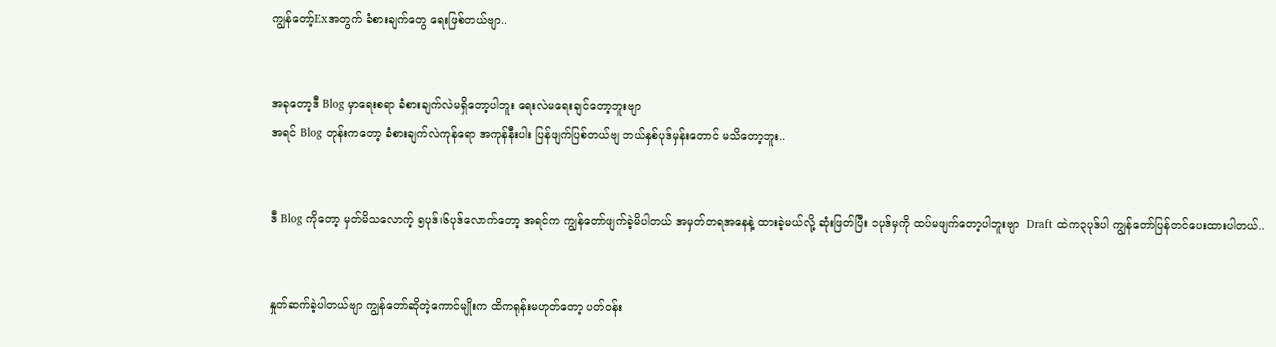ကျွန်တော့်Exအတွက် ခံစားချက်တွေ ရေးဖြစ်တယ်ဗျာ..


အခုတော့ဒီ Blog မှာရေးစရာ ခံစားချက်လဲမရှိတော့ပါဘူး ရေးလဲမရေးချင်တော့ဘူးဗျာ
အရင် Blog တုန်းကတော့ ခံစားချက်လဲကုန်ရော အကုန်နီးပါး ပြန်ဖျက်ပြစ်တယ်ဗျ ဘယ်နှစ်ပုဒ်မှန်းတောင် မသိတော့ဘူး..


ဒီ Blog ကိုတော့ မှတ်မိသလောက့် ၅ပုဒ်၊၆ပုဒ်လောက်တော့ အရင်က ကျွန်တော်ဖျက်ခဲ့မိပါတယ် အမှတ်တရအနေနဲ့ ထားခဲ့မယ်လို့ ဆုံးဖြတ်ပြီး ၁ပုဒ်မှကို ထပ်မဖျက်တော့ပါဘူးဗျာ  Draft ထဲက၃ပုဒ်ပါ ကျွန်တော်ပြန်တင်ပေးထားပါတယ်..


နှုတ်ဆက်ခဲ့ပါတယ်ဗျာ ကျွန်တော်ဆိုတဲ့ကောင်မျိုးက ထိကရုန်းမဟုတ်တော့ ပတ်ဝန်း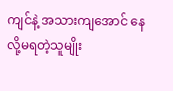ကျင်နဲ့ အသားကျအောင် နေလို့မရတဲ့သူမျိုး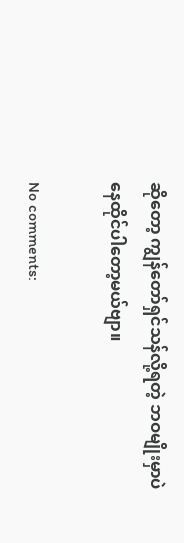ဆိုတော့ ကျွန်တော်ရှင်သန်လို့ရတဲ့ ဘဝမျိုးမှာပဲနေထိုင်ပါတော့မယ်ဗျာ။

No comments: